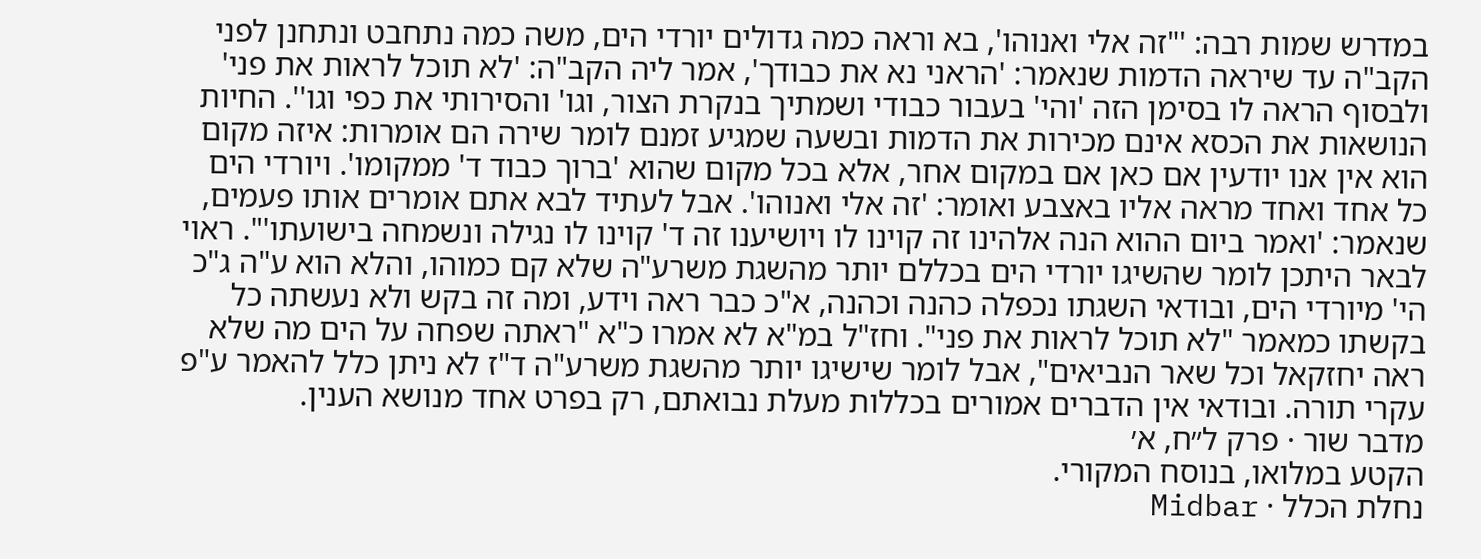במדרש שמות רבה: '"זה אלי ואנוהו', בא וראה כמה גדולים יורדי הים, משה כמה נתחבט ונתחנן לפני הקב"ה עד שיראה הדמות שנאמר: 'הראני נא את כבודך', אמר ליה הקב"ה: 'לא תוכל לראות את פני' ולבסוף הראה לו בסימן הזה 'והי' בעבור כבודי ושמתיך בנקרת הצור, וגו' והסירותי את כפי וגו''. החיות הנושאות את הכסא אינם מכירות את הדמות ובשעה שמגיע זמנם לומר שירה הם אומרות: איזה מקום הוא אין אנו יודעין אם כאן אם במקום אחר, אלא בכל מקום שהוא 'ברוך כבוד ד' ממקומו'. ויורדי הים כל אחד ואחד מראה אליו באצבע ואומר: 'זה אלי ואנוהו'. אבל לעתיד לבא אתם אומרים אותו פעמים, שנאמר: 'ואמר ביום ההוא הנה אלהינו זה קוינו לו ויושיענו זה ד' קוינו לו נגילה ונשמחה בישועתו'". ראוי לבאר היתכן לומר שהשיגו יורדי הים בכללם יותר מהשגת משרע"ה שלא קם כמוהו, והלא הוא ע"ה ג"כ הי' מיורדי הים, ובודאי השגתו נכפלה כהנה וכהנה, א"כ כבר ראה וידע, ומה זה בקש ולא נעשתה כל בקשתו כמאמר "לא תוכל לראות את פני". וחז"ל במ"א לא אמרו כ"א "ראתה שפחה על הים מה שלא ראה יחזקאל וכל שאר הנביאים", אבל לומר שישיגו יותר מהשגת משרע"ה ד"ז לא ניתן כלל להאמר ע"פ עקרי תורה. ובודאי אין הדברים אמורים בכללות מעלת נבואתם, רק בפרט אחד מנושא הענין.
מדבר שור · פרק ל״ח, א׳
הקטע במלואו, בנוסח המקורי.
נחלת הכלל · Midbar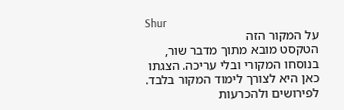Shur
על המקור הזה
הטקסט מובא מתוך מדבר שור, בנוסחו המקורי ובלי עריכה. הצגתו כאן היא לצורך לימוד המקור בלבד. לפירושים ולהכרעות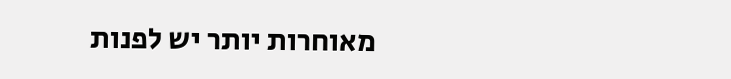מאוחרות יותר יש לפנות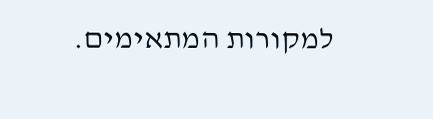למקורות המתאימים.